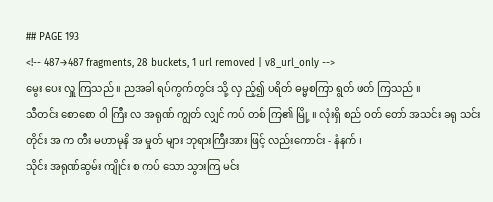## PAGE 193
<!-- 487→487 fragments, 28 buckets, 1 url removed | v8_url_only -->
မွေး ပေး လှူ ကြသည် ။ ညအခါ ရပ်ကွက်တွင်း သို့ လှ ည့်၍ ပရိတ် ဓမ္မစကြာ ရွတ် ဖတ် ကြသည် ။
သီတင်း စောစော ဝါ ကြီး လ အရုဏ် ကျွတ် လျှင် ကပ် တစ် ကြ၏ မြို့ ။ လုံးရှိ စည် ဝတ် တော် အသင်း ခရု သင်း တိုင်း အ က တီး မဟာမုနိ အ မှုတ် များ ဘုရားကြီးအား ဖြင့် လည်းကောင်း - နံနက် ၊
သိုင်း အရုဏ်ဆွမ်း ကျိုင်း စ ကပ် သော သွားကြ မင်း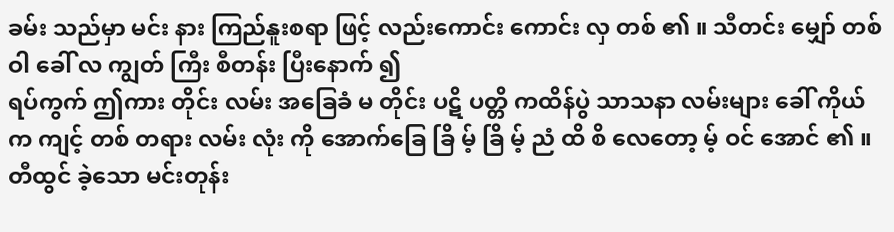ခမ်း သည်မှာ မင်း နား ကြည်နူးစရာ ဖြင့် လည်းကောင်း ကောင်း လှ တစ် ၏ ။ သီတင်း မျှော် တစ် ဝါ ခေါ် လ ကျွတ် ကြီး စီတန်း ပြီးနောက် ၍
ရပ်ကွက် ဤကား တိုင်း လမ်း အခြေခံ မ တိုင်း ပဋိ ပတ္တိ ကထိန်ပွဲ သာသနာ လမ်းများ ခေါ် ကိုယ် က ကျင့် တစ် တရား လမ်း လုံး ကို အောက်ခြေ ခြိ မ့် ခြိ မ့် ညံ ထိ စိ လေတော့ မ့် ဝင် အောင် ၏ ။
တီထွင် ခဲ့သော မင်းတုန်း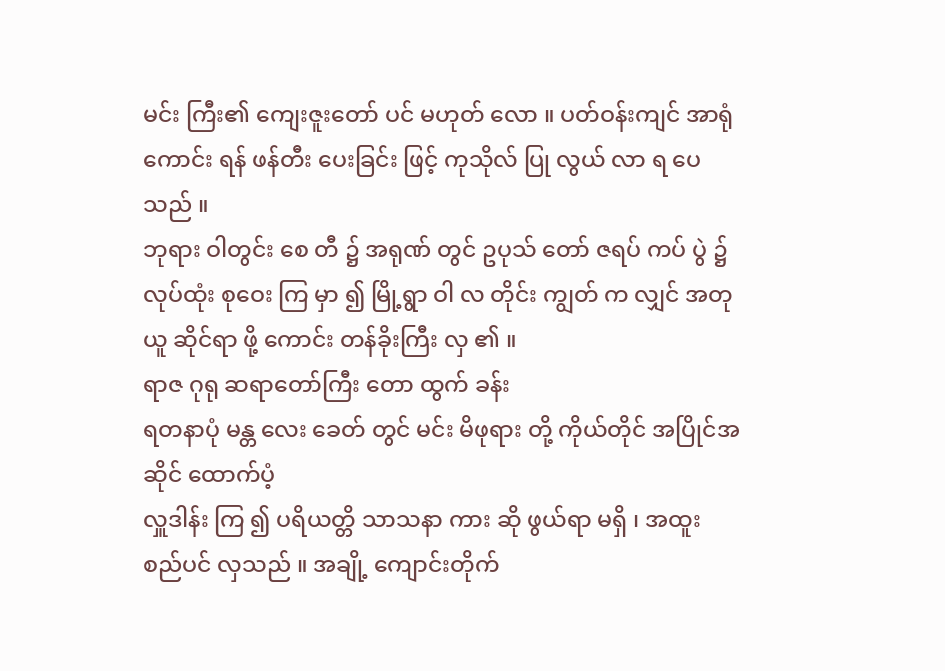မင်း ကြီး၏ ကျေးဇူးတော် ပင် မဟုတ် လော ။ ပတ်ဝန်းကျင် အာရုံ
ကောင်း ရန် ဖန်တီး ပေးခြင်း ဖြင့် ကုသိုလ် ပြု လွယ် လာ ရ ပေသည် ။
ဘုရား ဝါတွင်း စေ တီ ၌ အရုဏ် တွင် ဥပုသ် တော် ဇရပ် ကပ် ပွဲ ၌ လုပ်ထုံး စုဝေး ကြ မှာ ၍ မြို့ရွာ ဝါ လ တိုင်း ကျွတ် က လျှင် အတုယူ ဆိုင်ရာ ဖို့ ကောင်း တန်ခိုးကြီး လှ ၏ ။
ရာဇ ဂုရု ဆရာတော်ကြီး တော ထွက် ခန်း
ရတနာပုံ မန္တ လေး ခေတ် တွင် မင်း မိဖုရား တို့ ကိုယ်တိုင် အပြိုင်အဆိုင် ထောက်ပံ့
လှူဒါန်း ကြ ၍ ပရိယတ္တိ သာသနာ ကား ဆို ဖွယ်ရာ မရှိ ၊ အထူး စည်ပင် လှသည် ။ အချို့ ကျောင်းတိုက်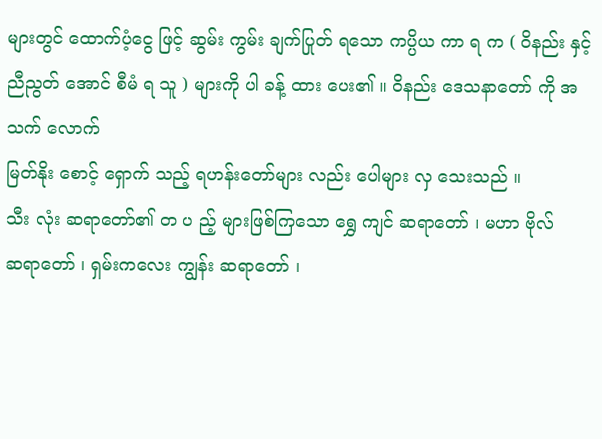များတွင် ထောက်ပံ့ငွေ ဖြင့် ဆွမ်း ကွမ်း ချက်ပြုတ် ရသော ကပ္ပိယ ကာ ရ က ( ဝိနည်း နှင့်
ညီညွတ် အောင် စီမံ ရ သူ ) များကို ပါ ခန့် ထား ပေး၏ ။ ဝိနည်း ဒေသနာတော် ကို အသက် လောက်
မြတ်နိုး စောင့် ရှောက် သည့် ရဟန်းတော်များ လည်း ပေါများ လှ သေးသည် ။
သီး လုံး ဆရာတော်၏ တ ပ ည့် များဖြစ်ကြသော ရွှေ ကျင် ဆရာတော် ၊ မဟာ ဗိုလ်
ဆရာတော် ၊ ရှမ်းကလေး ကျွန်း ဆရာတော် ၊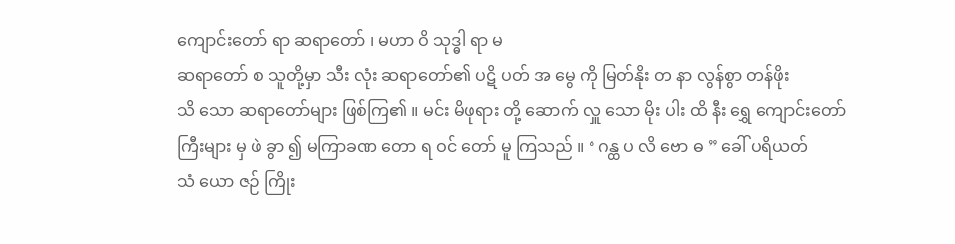ကျောင်းတော် ရာ ဆရာတော် ၊ မဟာ ဝိ သုဒ္ဓါ ရာ မ
ဆရာတော် စ သူတို့မှာ သီး လုံး ဆရာတော်၏ ပဋိ ပတ် အ မွေ ကို မြတ်နိုး တ နာ လွန်စွာ တန်ဖိုး
သိ သော ဆရာတော်များ ဖြစ်ကြ၏ ။ မင်း မိဖုရား တို့ ဆောက် လှူ သော မိုး ပါး ထိ နီး ရွှေ ကျောင်းတော်
ကြီးများ မှ ဖဲ ခွာ ၍ မကြာခဏ တော ရ ဝင် တော် မူ ကြသည် ။ ‘ ဂန္ထ ပ လိ ဗော ဓ ” ခေါ် ပရိယတ်
သံ ယော ဇဉ် ကြိုး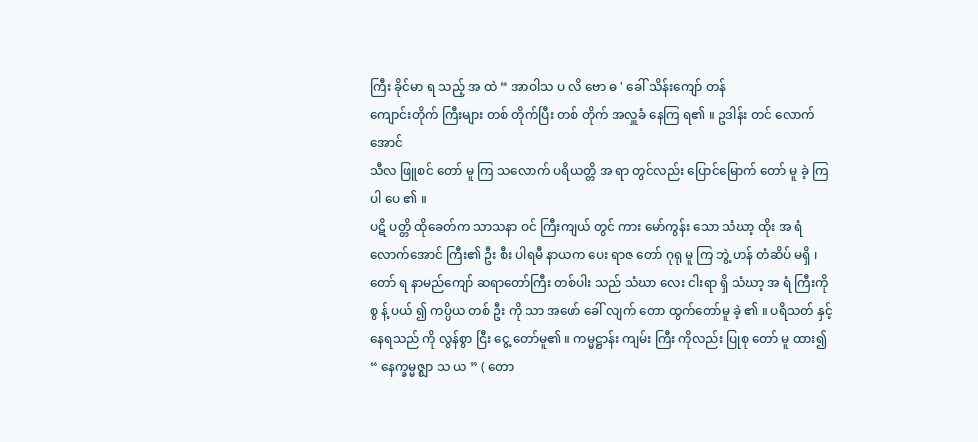ကြီး ခိုင်မာ ရ သည့် အ ထဲ “ အာဝါသ ပ လိ ဗော ဓ ' ခေါ် သိန်းကျော် တန်
ကျောင်းတိုက် ကြီးများ တစ် တိုက်ပြီး တစ် တိုက် အလှူခံ နေကြ ရ၏ ။ ဥဒါန်း တင် လောက်အောင်
သီလ ဖြူစင် တော် မူ ကြ သလောက် ပရိယတ္တိ အ ရာ တွင်လည်း ပြောင်မြောက် တော် မူ ခဲ့ ကြ ပါ ပေ ၏ ။
ပဋိ ပတ္တိ ထိုခေတ်က သာသနာ ဝင် ကြီးကျယ် တွင် ကား မော်ကွန်း သော သံဃာ့ ထိုး အ ရံ လောက်အောင် ကြီး၏ ဦး စီး ပါရမီ နာယက ပေး ရာဇ တော် ဂုရု မူ ကြ ဘွဲ့ ဟန် တံဆိပ် မရှိ ၊
တော် ရ နာမည်ကျော် ဆရာတော်ကြီး တစ်ပါး သည် သံဃာ လေး ငါးရာ ရှိ သံဃာ့ အ ရံ ကြီးကို
စွ န့် ပယ် ၍ ကပ္ပိယ တစ် ဦး ကို သာ အဖော် ခေါ် လျက် တော ထွက်တော်မူ ခဲ့ ၏ ။ ပရိသတ် နှင့်
နေရသည် ကို လွန်စွာ ငြီး ငွေ့ တော်မူ၏ ။ ကမ္မဋ္ဌာန်း ကျမ်း ကြီး ကိုလည်း ပြုစု တော် မူ ထား၍
“ နေက္ခမ္မဇ္ဈာ သ ယ ” ( တော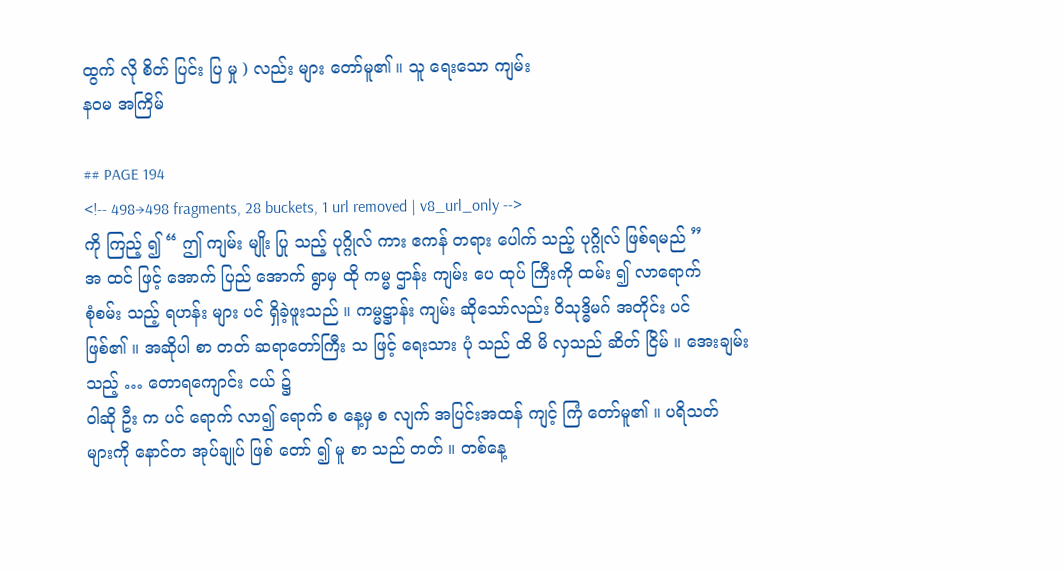ထွက် လို စိတ် ပြင်း ပြ မှု ) လည်း များ တော်မူ၏ ။ သူ ရေးသော ကျမ်း
နဝမ အကြိမ်

## PAGE 194
<!-- 498→498 fragments, 28 buckets, 1 url removed | v8_url_only -->
ကို ကြည့် ၍ “ ဤ ကျမ်း မျိုး ပြု သည့် ပုဂ္ဂိုလ် ကား ဧကန် တရား ပေါက် သည့် ပုဂ္ဂိုလ် ဖြစ်ရမည် ”
အ ထင် ဖြင့် အောက် ပြည် အောက် ရွာမှ ထို ကမ္မ ဌာန်း ကျမ်း ပေ ထုပ် ကြီးကို ထမ်း ၍ လာရောက်
စုံစမ်း သည့် ရဟန်း များ ပင် ရှိခဲ့ဖူးသည် ။ ကမ္မဋ္ဌာန်း ကျမ်း ဆိုသော်လည်း ဝိသုဒ္ဓိမဂ် အတိုင်း ပင်
ဖြစ်၏ ။ အဆိုပါ စာ တတ် ဆရာတော်ကြီး သ ဖြင့် ရေးသား ပုံ သည် ထိ မိ လှသည် ဆိတ် ငြိမ် ။ အေးချမ်း သည့် … တောရကျောင်း ငယ် ၌
ဝါဆို ဦး က ပင် ရောက် လာ၍ ရောက် စ နေ့မှ စ လျက် အပြင်းအထန် ကျင့် ကြံ တော်မူ၏ ။ ပရိသတ်
များကို နောင်တ အုပ်ချုပ် ဖြစ် တော် ၍ မူ စာ သည် တတ် ။ တစ်နေ့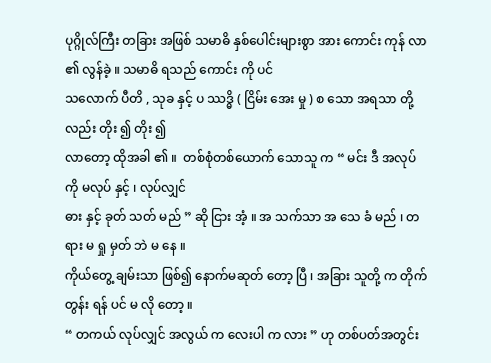ပုဂ္ဂိုလ်ကြီး တခြား အဖြစ် သမာဓိ နှစ်ပေါင်းများစွာ အား ကောင်း ကုန် လာ ၏ လွန်ခဲ့ ။ သမာဓိ ရသည် ကောင်း ကို ပင်
သလောက် ပီတိ , သုခ နှင့် ပ ဿဒ္ဓိ ( ငြိမ်း အေး မှု ) စ သော အရသာ တို့လည်း တိုး ၍ တိုး ၍
လာတော့ ထိုအခါ ၏ ။  တစ်စုံတစ်ယောက် သောသူ က “ မင်း ဒီ အလုပ်ကို မလုပ် နှင့် ၊ လုပ်လျှင်
ဓား နှင့် ခုတ် သတ် မည် ” ဆို ငြား အံ့ ။ အ သက်သာ အ သေ ခံ မည် ၊ တရား မ ရှု မှတ် ဘဲ မ နေ ။
ကိုယ်တွေ့ ချမ်းသာ ဖြစ်၍ နောက်မဆုတ် တော့ ပြီ ၊ အခြား သူတို့ က တိုက်တွန်း ရန် ပင် မ လို တော့ ။
“ တကယ် လုပ်လျှင် အလွယ် က လေးပါ က လား ” ဟု တစ်ပတ်အတွင်း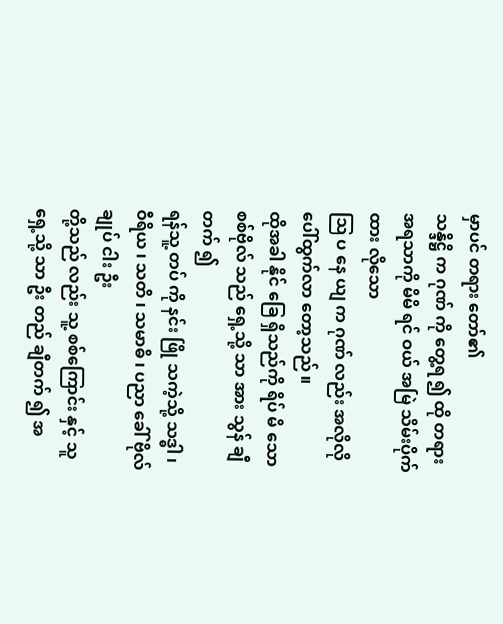မှာပင် တရား တော်၏
သန္ဒိဋ္ဌိ က ဂုဏ် ကို တွေ့ရ ၍ ထို တရား အရသာကို မိမိ ရင် ဝယ် အမြဲ သိမ်းပိုက် ထား လိုသော
သြ ပ နေ ယျ က ဂုဏ် လည်း အလိုလို ပေါ်ထွက်လာ တော့သည် ။
ထိုအခါ နိုင် ခြေ ရှိသည်ကို ရိပ် မိ သော စစ်ဗိုလ် သည် ရှေ့သို့ သာ အား သွန် ချီတက် ၍
ရန်သူ့ တပ် ကို နင်း ဖြို သကဲ့သို့ သဒ္ဓါ ၊ ဝီရိယ ၊ သတိ ၊ သမာဓိ ၊ ပညာ ခေါ် ဗိုလ်ချုပ် ငါး ဦး
တို့သည် လည်း သူ့ စစ်ကြောင်း နှင့် သူ ရှေ့သို့ သာ ဦး တည် ချီတက် ၍ အ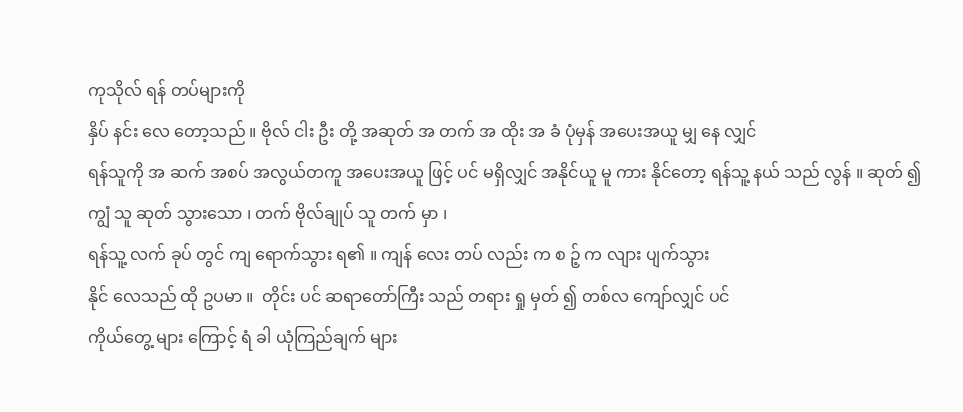ကုသိုလ် ရန် တပ်များကို
နှိပ် နင်း လေ တော့သည် ။ ဗိုလ် ငါး ဦး တို့ အဆုတ် အ တက် အ ထိုး အ ခံ ပုံမှန် အပေးအယူ မျှ နေ လျှင်
ရန်သူကို အ ဆက် အစပ် အလွယ်တကူ အပေးအယူ ဖြင့် ပင် မရှိလျှင် အနိုင်ယူ မူ ကား နိုင်တော့ ရန်သူ့ နယ် သည် လွန် ။ ဆုတ် ၍ ကျွံ သူ ဆုတ် သွားသော ၊ တက် ဗိုလ်ချုပ် သူ တက် မှာ ၊
ရန်သူ့ လက် ခုပ် တွင် ကျ ရောက်သွား ရ၏ ။ ကျန် လေး တပ် လည်း က စ ဉ့် က လျား ပျက်သွား
နိုင် လေသည် ထို ဥပမာ ။  တိုင်း ပင် ဆရာတော်ကြီး သည် တရား ရှု မှတ် ၍ တစ်လ ကျော်လျှင် ပင်
ကိုယ်တွေ့ များ ကြောင့် ရံ ခါ ယုံကြည်ချက် များ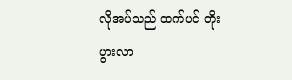လိုအပ်သည် ထက်ပင် တိုးပွားလာ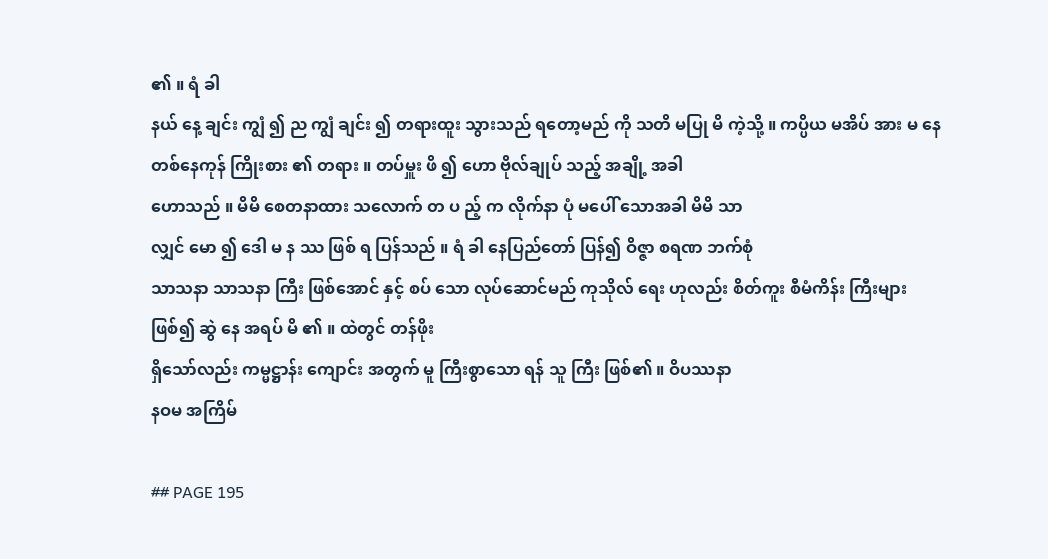၏ ။ ရံ ခါ
နယ် နေ့ ချင်း ကျွံ ၍ ည ကျွံ ချင်း ၍ တရားထူး သွားသည် ရတော့မည် ကို သတိ မပြု မိ ကဲ့သို့ ။ ကပ္ပိယ မအိပ် အား မ နေ တစ်နေကုန် ကြိုးစား ၏ တရား ။ တပ်မှူး ဖိ ၍ ဟော ဗိုလ်ချုပ် သည့် အချို့ အခါ
ဟောသည် ။ မိမိ စေတနာထား သလောက် တ ပ ည့် က လိုက်နာ ပုံ မပေါ် သောအခါ မိမိ သာ
လျှင် မော ၍ ဒေါ မ န ဿ ဖြစ် ရ ပြန်သည် ။ ရံ ခါ နေပြည်တော် ပြန်၍ ဝိဇ္ဇာ စရဏ ဘက်စုံ
သာသနာ သာသနာ ကြီး ဖြစ်အောင် နှင့် စပ် သော လုပ်ဆောင်မည် ကုသိုလ် ရေး ဟုလည်း စိတ်ကူး စီမံကိန်း ကြီးများ ဖြစ်၍ ဆွဲ နေ အရပ် မိ ၏ ။ ထဲတွင် တန်ဖိုး
ရှိသော်လည်း ကမ္မဋ္ဌာန်း ကျောင်း အတွက် မူ ကြီးစွာသော ရန် သူ ကြီး ဖြစ်၏ ။ ဝိပဿနာ
နဝမ အကြိမ်

## PAGE 195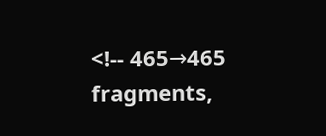<!-- 465→465 fragments,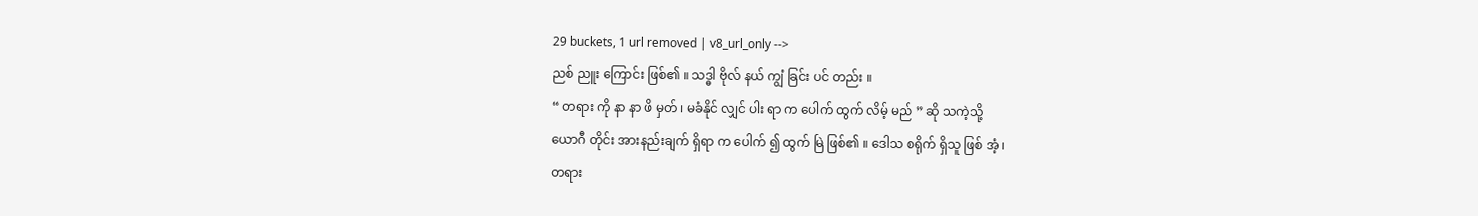29 buckets, 1 url removed | v8_url_only -->
ညစ် ညူး ကြောင်း ဖြစ်၏ ။ သဒ္ဓါ ဗိုလ် နယ် ကျွံ ခြင်း ပင် တည်း ။
“ တရား ကို နာ နာ ဖိ မှတ် ၊ မခံနိုင် လျှင် ပါး ရာ က ပေါက် ထွက် လိမ့် မည် ” ဆို သကဲ့သို့
ယောဂီ တိုင်း အားနည်းချက် ရှိရာ က ပေါက် ၍ ထွက် မြဲ ဖြစ်၏ ။ ဒေါသ စရိုက် ရှိသူ ဖြစ် အံ့ ၊
တရား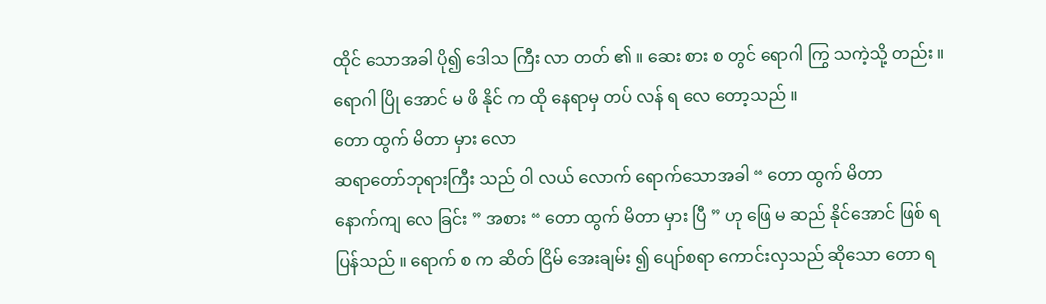ထိုင် သောအခါ ပို၍ ဒေါသ ကြီး လာ တတ် ၏ ။ ဆေး စား စ တွင် ရောဂါ ကြွ သကဲ့သို့ တည်း ။
ရောဂါ ပြို အောင် မ ဖိ နိုင် က ထို နေရာမှ တပ် လန် ရ လေ တော့သည် ။
တော ထွက် မိတာ မှား လော
ဆရာတော်ဘုရားကြီး သည် ဝါ လယ် လောက် ရောက်သောအခါ “ တော ထွက် မိတာ
နောက်ကျ လေ ခြင်း ” အစား “ တော ထွက် မိတာ မှား ပြီ ” ဟု ဖြေ မ ဆည် နိုင်အောင် ဖြစ် ရ
ပြန်သည် ။ ရောက် စ က ဆိတ် ငြိမ် အေးချမ်း ၍ ပျော်စရာ ကောင်းလှသည် ဆိုသော တော ရ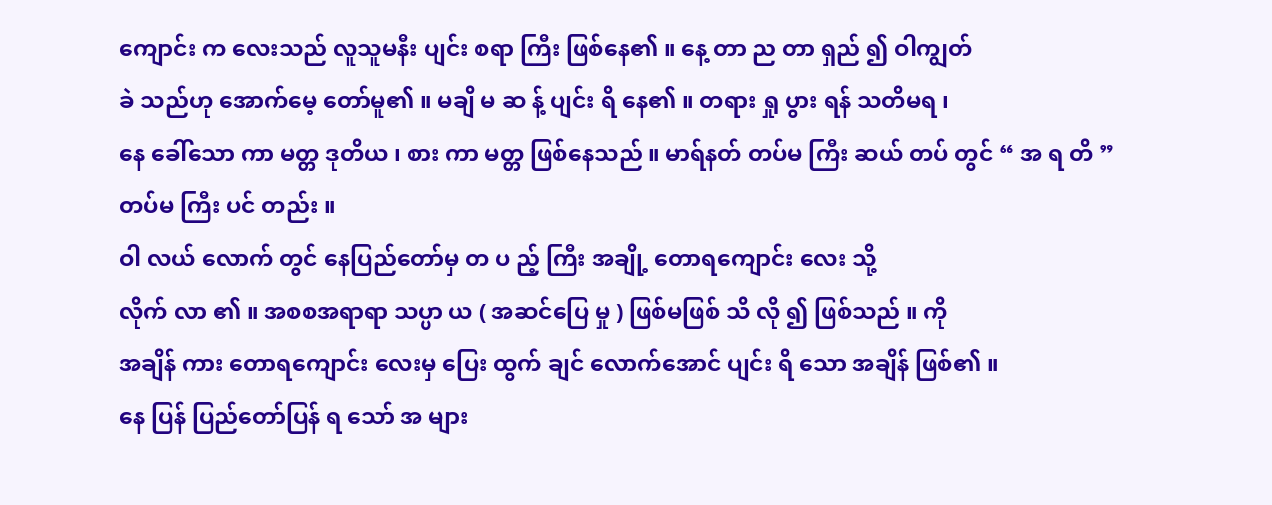ကျောင်း က လေးသည် လူသူမနီး ပျင်း စရာ ကြီး ဖြစ်နေ၏ ။ နေ့ တာ ည တာ ရှည် ၍ ဝါကျွတ်
ခဲ သည်ဟု အောက်မေ့ တော်မူ၏ ။ မချိ မ ဆ န့် ပျင်း ရိ နေ၏ ။ တရား ရှု ပွား ရန် သတိမရ ၊
နေ ခေါ်သော ကာ မတ္တ ဒုတိယ ၊ စား ကာ မတ္တ ဖြစ်နေသည် ။ မာရ်နတ် တပ်မ ကြီး ဆယ် တပ် တွင် “ အ ရ တိ ”
တပ်မ ကြီး ပင် တည်း ။
ဝါ လယ် လောက် တွင် နေပြည်တော်မှ တ ပ ည့် ကြီး အချို့ တောရကျောင်း လေး သို့
လိုက် လာ ၏ ။ အစစအရာရာ သပ္ပာ ယ ( အဆင်ပြေ မှု ) ဖြစ်မဖြစ် သိ လို ၍ ဖြစ်သည် ။ ကို
အချိန် ကား တောရကျောင်း လေးမှ ပြေး ထွက် ချင် လောက်အောင် ပျင်း ရိ သော အချိန် ဖြစ်၏ ။
နေ ပြန် ပြည်တော်ပြန် ရ သော် အ များ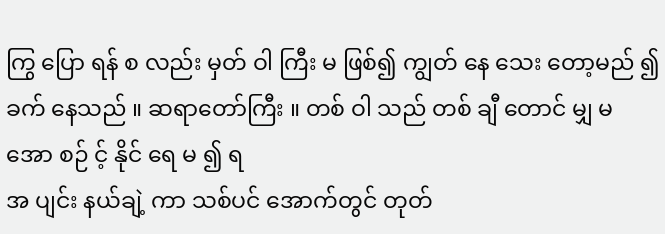ကြွ ပြော ရန် စ လည်း မှတ် ဝါ ကြီး မ ဖြစ်၍ ကျွတ် နေ သေး တော့မည် ၍ ခက် နေသည် ။ ဆရာတော်ကြီး ။ တစ် ဝါ သည် တစ် ချီ တောင် မျှ မ အော စဉ် င့် နိုင် ရေ မ ၍ ရ
အ ပျင်း နယ်ချဲ့ ကာ သစ်ပင် အောက်တွင် တုတ်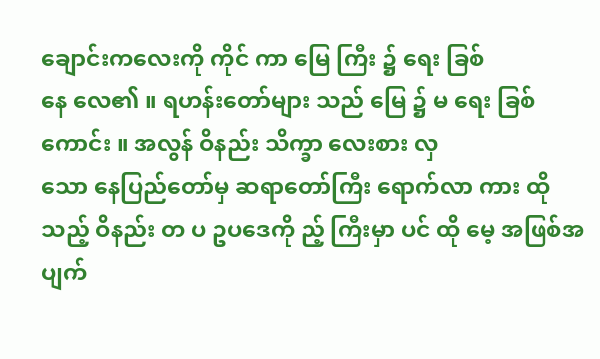ချောင်းကလေးကို ကိုင် ကာ မြေ ကြီး ၌ ရေး ခြစ်
နေ လေ၏ ။ ရဟန်းတော်များ သည် မြေ ၌ မ ရေး ခြစ် ကောင်း ။ အလွန် ဝိနည်း သိက္ခာ လေးစား လှ
သော နေပြည်တော်မှ ဆရာတော်ကြီး ရောက်လာ ကား ထို သည့် ဝိနည်း တ ပ ဥပဒေကို ည့် ကြီးမှာ ပင် ထို မေ့ အဖြစ်အပျက်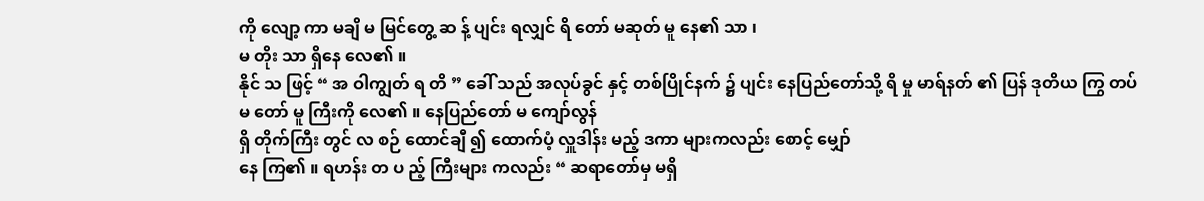ကို လျော့ ကာ မချိ မ မြင်တွေ့ ဆ န့် ပျင်း ရလျှင် ရိ တော် မဆုတ် မူ နေ၏ သာ ၊
မ တိုး သာ ရှိနေ လေ၏ ။
နိုင် သ ဖြင့် “ အ ဝါကျွတ် ရ တိ ” ခေါ် သည် အလုပ်ခွင် နှင့် တစ်ပြိုင်နက် ၌ ပျင်း နေပြည်တော်သို့ ရိ မှု မာရ်နတ် ၏ ပြန် ဒုတိယ ကြွ တပ်မ တော် မူ ကြီးကို လေ၏ ။ နေပြည်တော် မ ကျော်လွန်
ရှိ တိုက်ကြီး တွင် လ စဉ် ထောင်ချီ ၍ ထောက်ပံ့ လှူဒါန်း မည့် ဒကာ များကလည်း စောင့် မျှော်
နေ ကြ၏ ။ ရဟန်း တ ပ ည့် ကြီးများ ကလည်း “ ဆရာတော်မှ မရှိ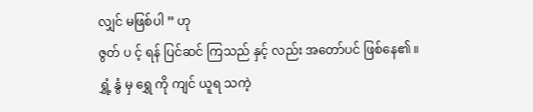လျှင် မဖြစ်ပါ ” ဟု
ဇွတ် ပ င့် ရန် ပြင်ဆင် ကြသည် နှင့် လည်း အတော်ပင် ဖြစ်နေ၏ ။
ရွှံ့ နွံ မှ ရွှေ ကို ကျင် ယူရ သကဲ့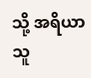သို့ အရိယာ သူ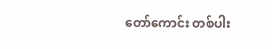တော်ကောင်း တစ်ပါး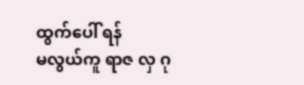ထွက်ပေါ် ရန်
မလွယ်ကူ ရာဇ လှ ဂု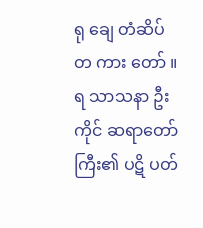ရု ချေ တံဆိပ် တ ကား တော် ။  ရ သာသနာ ဦး ကိုင် ဆရာတော်ကြီး၏ ပဋိ ပတ်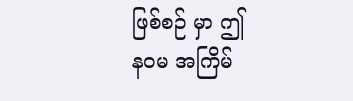ဖြစ်စဉ် မှာ ဤ
နဝမ အကြိမ်